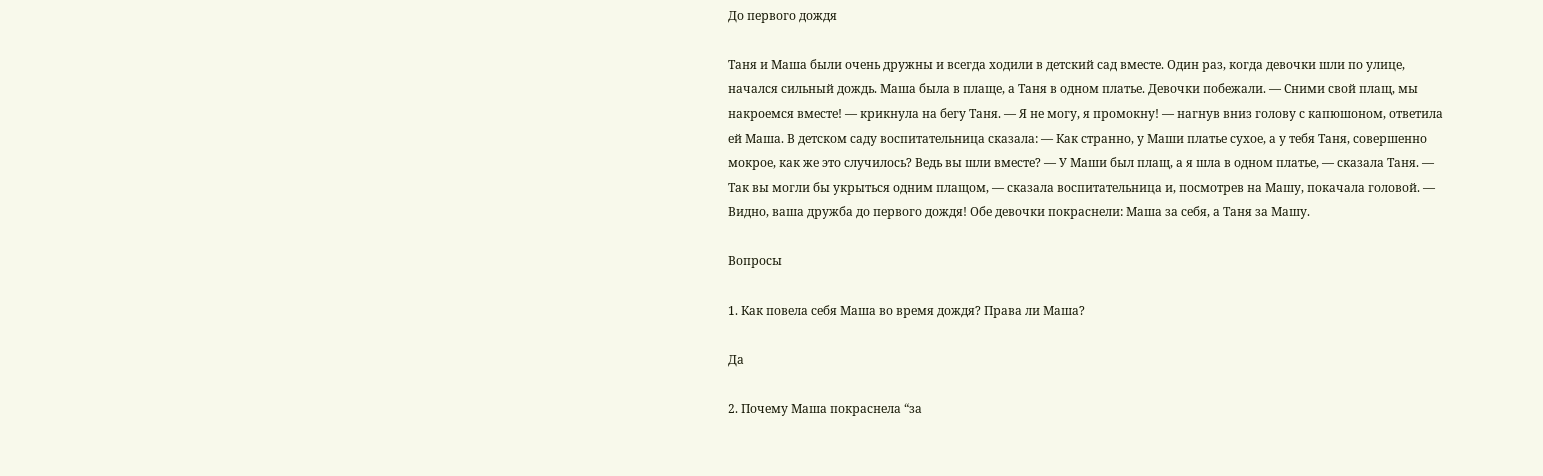До первого дождя

Таня и Маша были очень дружны и всегда ходили в детский сад вместе. Один раз, когда девочки шли по улице, начался сильный дождь. Маша была в плаще, а Таня в одном платье. Девочки побежали. — Сними свой плащ, мы накроемся вместе! — крикнула на бегу Таня. — Я не могу, я промокну! — нагнув вниз голову с капюшоном, ответила ей Маша. В детском саду воспитательница сказала: — Как странно, у Маши платье сухое, а у тебя Таня, совершенно мокрое, как же это случилось? Ведь вы шли вместе? — У Маши был плащ, а я шла в одном платье, — сказала Таня. — Так вы могли бы укрыться одним плащом, — сказала воспитательница и, посмотрев на Машу, покачала головой. — Видно, ваша дружба до первого дождя! Обе девочки покраснели: Маша за себя, а Таня за Машу.

Вопросы

1. Как повела себя Маша во время дождя? Права ли Маша?

Да

2. Почему Маша покраснела “за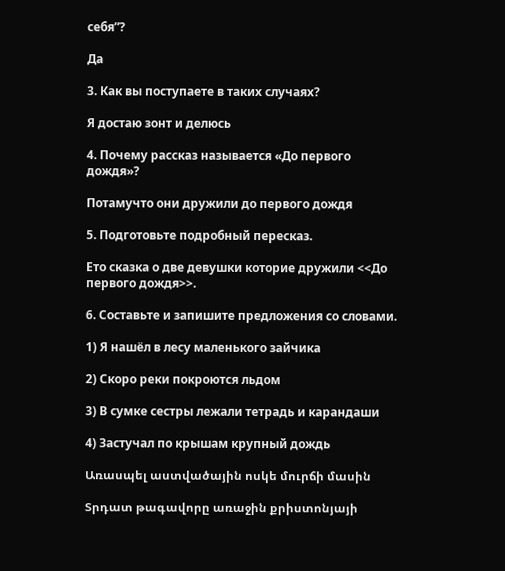себя”?

Да

3. Как вы поступаете в таких случаях?

Я достаю зонт и делюсь

4. Почему рассказ называется «До первого дождя»?

Потамучто они дружили до первого дождя

5. Подготовьте подробный пересказ.

Ето сказка о две девушки которие дружили <<До первого дождя>>.

6. Составьте и запишите предложения со словами.

1) Я нашёл в лесу маленького зайчика

2) Скоро реки покроются льдом

3) В сумке сестры лежали тетрадь и карандаши

4) Застучал по крышам крупный дождь

Առասպել աստվածային ոսկե մուրճի մասին

Տրդատ թագավորը առաջին քրիստոնյայի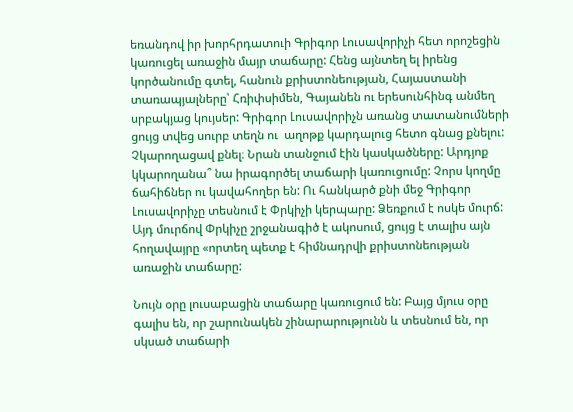եռանդով իր խորհրդատուի Գրիգոր Լուսավորիչի հետ որոշեցին կառուցել առաջին մայր տաճարը: Հենց այնտեղ ել իրենց կործանումը գտել, հանուն քրիստոնեության, Հայաստանի տառապյալները՝ Հռիփսիմեն, Գայանեն ու երեսունհինգ անմեղ սրբակյաց կույսեր: Գրիգոր Լուսավորիչն առանց տատանումների ցույց տվեց սուրբ տեղն ու  աղոթք կարդալուց հետո գնաց քնելու: Չկարողացավ քնել։ Նրան տանջում էին կասկածները: Արդյոք կկարողանա՞ նա իրագործել տաճարի կառուցումը: Չորս կողմը ճահիճներ ու կավահողեր են: Ու հանկարծ քնի մեջ Գրիգոր Լուսավորիչը տեսնում է Փրկիչի կերպարը: Ձեռքում է ոսկե մուրճ: Այդ մուրճով Փրկիչը շրջանագիծ է ակոսում, ցույց է տալիս այն հողավայրը «որտեղ պետք է հիմնադրվի քրիստոնեության առաջին տաճարը:

Նույն օրը լուսաբացին տաճարը կառուցում են: Բայց մյուս օրը գալիս են, որ շարունակեն շինարարությունն և տեսնում են, որ սկսած տաճարի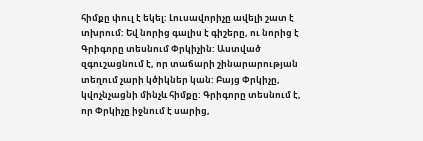հիմքը փուլ է եկել: Լուսավորիչը ավելի շատ է տխրում: Եվ նորից գալիս է գիշերը, ու նորից է Գրիգորը տեսնում Փրկիչին: Աստված զգուշացնում է, որ տաճարի շինարարության տեղում չարի կծիկներ կան: Բայց Փրկիչը, կվոչնչացնի մինչև հիմքը: Գրիգորը տեսնում է, որ Փրկիչը իջնում է սարից,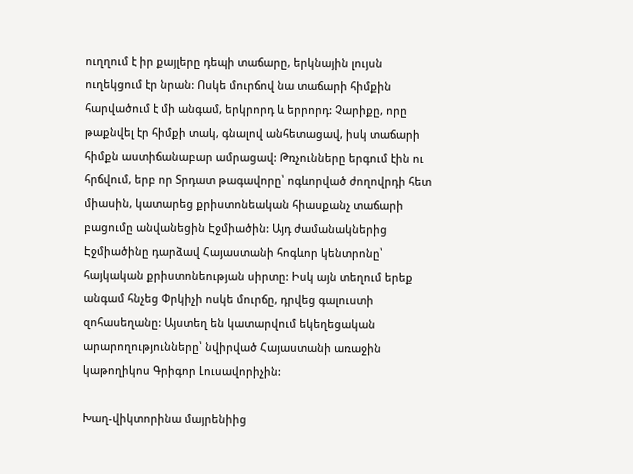ուղղում է իր քայլերը դեպի տաճարը, երկնային լույսն ուղեկցում էր նրան: Ոսկե մուրճով նա տաճարի հիմքին հարվածում է մի անգամ, երկրորդ և երրորդ: Չարիքը, որը թաքնվել էր հիմքի տակ, գնալով անհետացավ, իսկ տաճարի հիմքն աստիճանաբար ամրացավ: Թռչունները երգում էին ու հրճվում, երբ որ Տրդատ թագավորը՝ ոգևորված ժողովրդի հետ միասին, կատարեց քրիստոնեական հիասքանչ տաճարի բացումը անվանեցին Էջմիածին: Այդ ժամանակներից Էջմիածինը դարձավ Հայաստանի հոգևոր կենտրոնը՝ հայկական քրիստոնեության սիրտը: Իսկ այն տեղում երեք անգամ հնչեց Փրկիչի ոսկե մուրճը, դրվեց գալուստի զոհասեղանը: Այստեղ են կատարվում եկեղեցական արարողությունները՝ նվիրված Հայաստանի առաջին կաթողիկոս Գրիգոր Լուսավորիչին:

Խաղ-վիկտորինա մայրենիից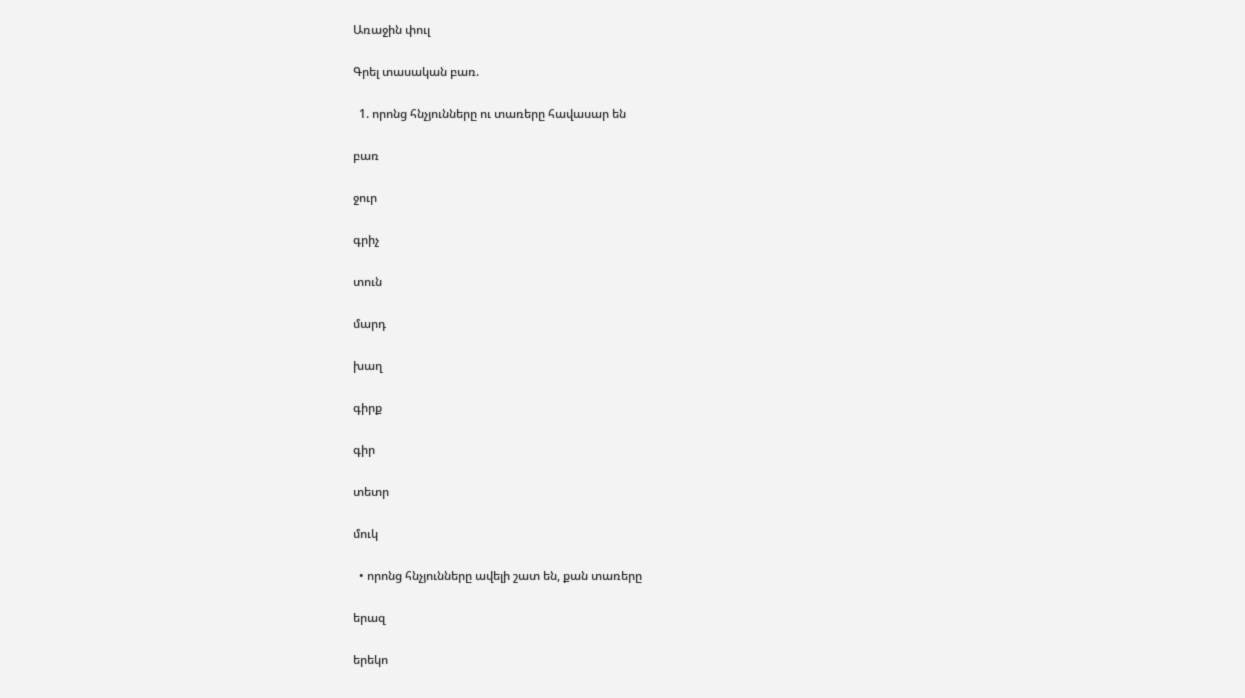Առաջին փուլ

Գրել տասական բառ.

  1. որոնց հնչյունները ու տառերը հավասար են

բառ

ջուր

գրիչ

տուն

մարդ

խաղ

գիրք

գիր

տետր

մուկ

  • որոնց հնչյունները ավելի շատ են, քան տառերը

երազ

երեկո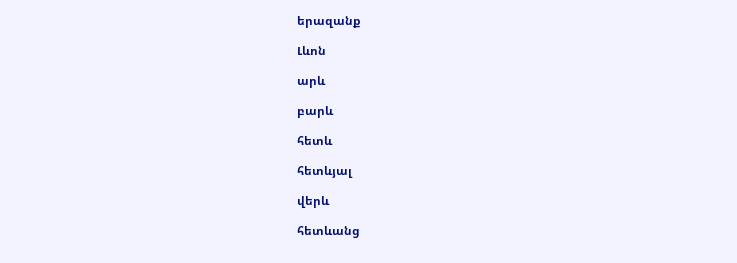երազանք

Լևոն

արև

բարև

հետև

հետևյալ

վերև

հետևանց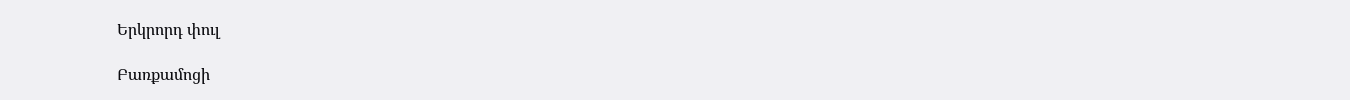Երկրորդ փուլ

Բառքամոցի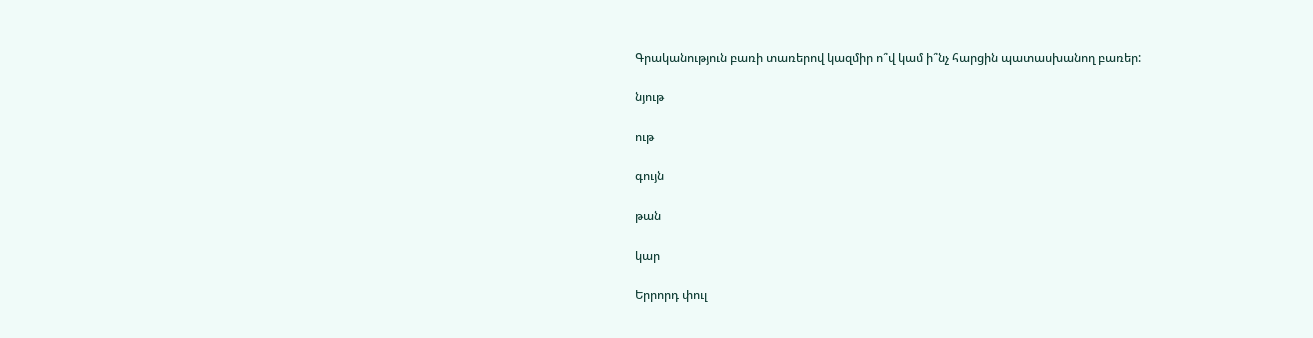Գրականություն բառի տառերով կազմիր ո՞վ կամ ի՞նչ հարցին պատասխանող բառեր:

նյութ

ութ

գույն

թան

կար

Երրորդ փուլ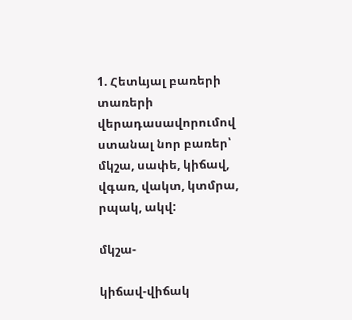1. Հետևյալ բառերի տառերի վերադասավորումով ստանալ նոր բառեր՝ մկշա, սափե, կիճավ, վգառ, վակտ, կտմրա, րպակ, ակվ:

մկշա-

կիճավ-վիճակ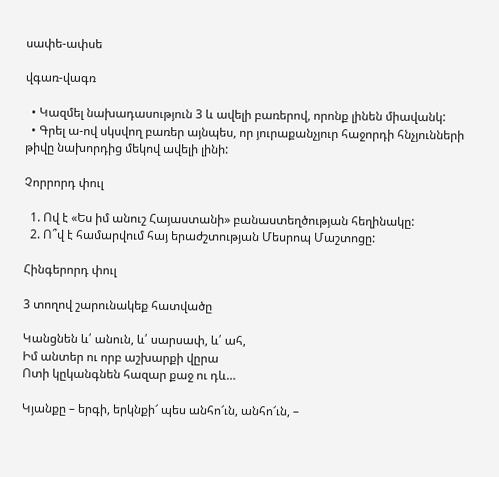սափե-ափսե

վգառ-վագռ

  • Կազմել նախադասություն 3 և ավելի բառերով, որոնք լինեն միավանկ:
  • Գրել ա-ով սկսվող բառեր այնպես, որ յուրաքանչյուր հաջորդի հնչյունների թիվը նախորդից մեկով ավելի լինի:

Չորրորդ փուլ

  1. Ով է «Ես իմ անուշ Հայաստանի» բանաստեղծության հեղինակը:
  2. Ո՞վ է համարվում հայ երաժշտության Մեսրոպ Մաշտոցը:

Հինգերորդ փուլ

3 տողով շարունակեք հատվածը

Կանցնեն և՛ անուն, և՛ սարսափ, և՛ ահ,
Իմ անտեր ու որբ աշխարքի վըրա
Ոտի կըկանգնեն հազար քաջ ու դև…

Կյանքը – երգի, երկնքի՜ պես անհո՜ւն, անհո՜ւն, –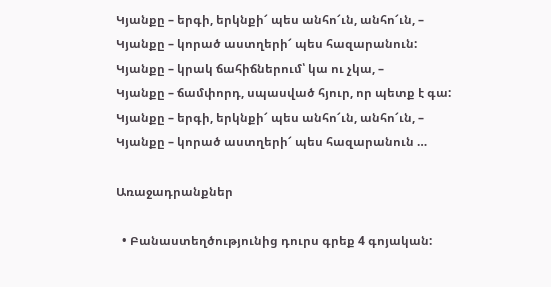Կյանքը – երգի, երկնքի՜ պես անհո՜ւն, անհո՜ւն, –
Կյանքը – կորած աստղերի՜ պես հազարանուն:
Կյանքը – կրակ ճահիճներում՝ կա ու չկա, –
Կյանքը – ճամփորդ, սպասված հյուր, որ պետք է գա:
Կյանքը – երգի, երկնքի՜ պես անհո՜ւն, անհո՜ւն, –
Կյանքը – կորած աստղերի՜ պես հազարանուն …

Առաջադրանքներ

  • Բանաստեղծությունից դուրս գրեք 4 գոյական: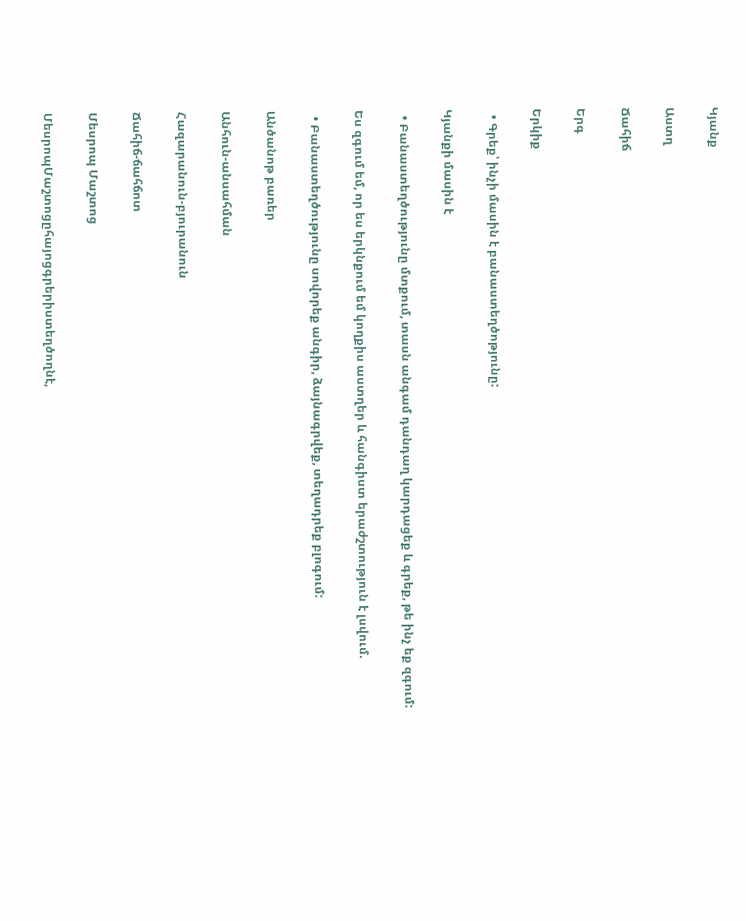Կյանք

Աստղ

Ճահիճ

Երգ

Երկիք

  • Գրեք՝ ինչի մասին է բանաստեղծոթյունը:

Կյանքի մասին է

  • Բանաստեղծությունը մտքում, տասն անգամ դանդաղ կարդացեք և գրեք, թե ինչ եք զգում:

Ես զգում եմ, որ ես երկնքում եմ կողքիս աստղեր և հանգիստ երաժշտություն է լսվում.

  • Բանաստեղծությունը սովորեք անգիր, ձայնագրվեք, տեղադրեք բլոգում:

Անծանոթ բառեր

Անհուն-անսահման

Հազարանուն-բյուրանուն

Ճահիճ-ճահճոտ

Մեսրոպ Մաշտոց

ՄեսրոպՄաշտոցըհայոցգրերիստեղծողնէ,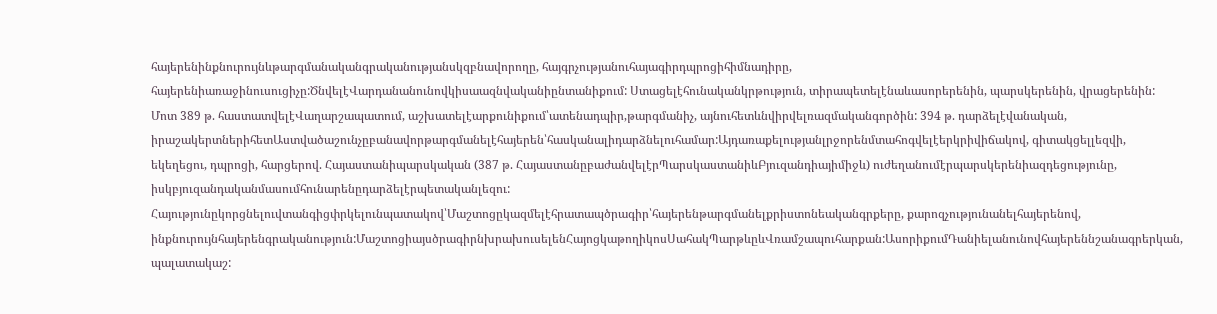հայերենինքնուրույնևթարգմանականգրականությանսկզբնավորողը, հայգրչությանուհայագիրդպրոցիհիմնադիրը, հայերենիառաջինուսուցիչը:ԾնվելէՎարդանանունովկիսաազնվականիընտանիքում: Ստացելէհունականկրթություն, տիրապետելէնաևասորերենին, պարսկերենին, վրացերենին: Մոտ 389 թ. հաստատվելէՎաղարշապատում, աշխատելէարքունիքում՝ատենադպիր,թարգմանիչ, այնուհետևնվիրվելռազմականգործին: 394 թ. դարձելէվանական, իրաշակերտներիհետԱստվածաշունչըբանավորթարգմանելէհայերեն՝հասկանալիդարձնելուհամար:Այդառաքելությանլրջորենմտահոգվելէերկրիվիճակով, գիտակցելլեզվի, եկեղեցու, դպրոցի, հարցերով. Հայաստանիպարսկական (387 թ. ՀայաստանըբաժանվելէրՊարսկաստանիևԲյուզանդիայիմիջև) ուժեղանումէրպարսկերենիազդեցությունը, իսկբյուզանդականմասումհունարենըդարձելէրպետականլեզու: Հայությունըկորցնելուվտանգիցփրկելունպատակով՝Մաշտոցըկազմելէհրատապծրագիր՝հայերենթարգմանելքրիստոնեականգրքերը, քարոզչությունանելհայերենով, ինքնուրույնհայերենգրականություն:ՄաշտոցիայսծրագիրնխրախուսելենՀայոցկաթողիկոսՍահակՊարթևըևՎռամշապուհարքան:ԱսորիքումԴանիելանունովհայերեննշանագրերկան, պալատակաշ: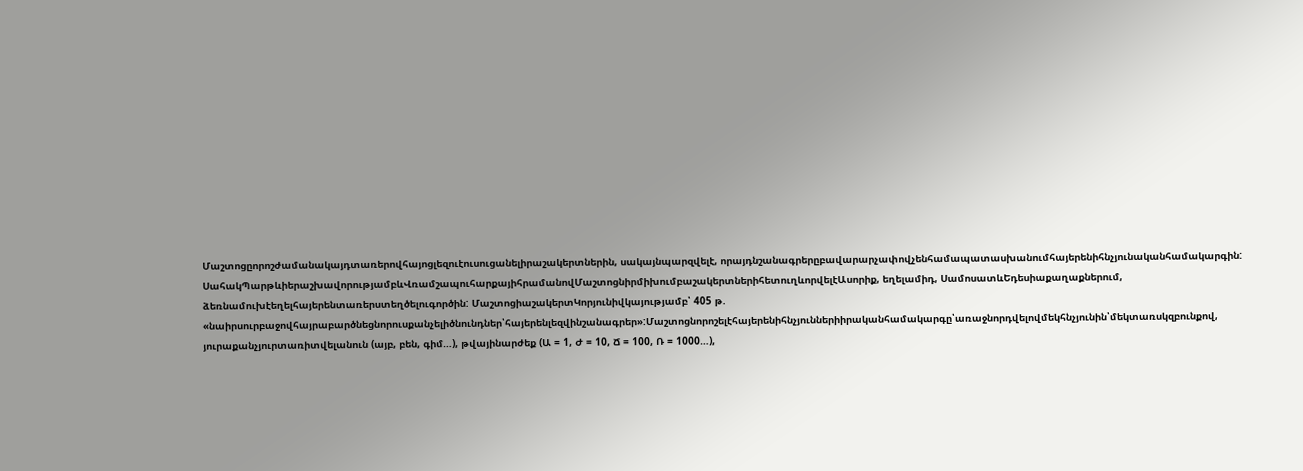Մաշտոցըորոշժամանակայդտառերովհայոցլեզուէուսուցանելիրաշակերտներին, սակայնպարզվելէ, որայդնշանագրերըբավարարչափովչենհամապատասխանումհայերենիհնչյունականհամակարգին: ՍահակՊարթևիերաշխավորությամբևՎռամշապուհարքայիհրամանովՄաշտոցնիրմիխումբաշակերտներիհետուղևորվելէԱսորիք, եղելամիդ, ՍամոսատևԵդեսիաքաղաքներում, ձեռնամուխէեղելհայերենտառերստեղծելուգործին: ՄաշտոցիաշակերտԿորյունիվկայությամբ՝ 405 թ. «նաիրսուրբաջովհայրաբարծնեցնորուսքանչելիծնունդներ՝հայերենլեզվինշանագրեր»:Մաշտոցնորոշելէհայերենիհնչյուններիիրականհամակարգը՝առաջնորդվելովմեկհնչյունին՝մեկտառսկզբունքով, յուրաքանչյուրտառիտվելանուն (այբ, բեն, գիմ…), թվայինարժեք (Ա = 1, Ժ = 10, Ճ = 100, Ռ = 1000…),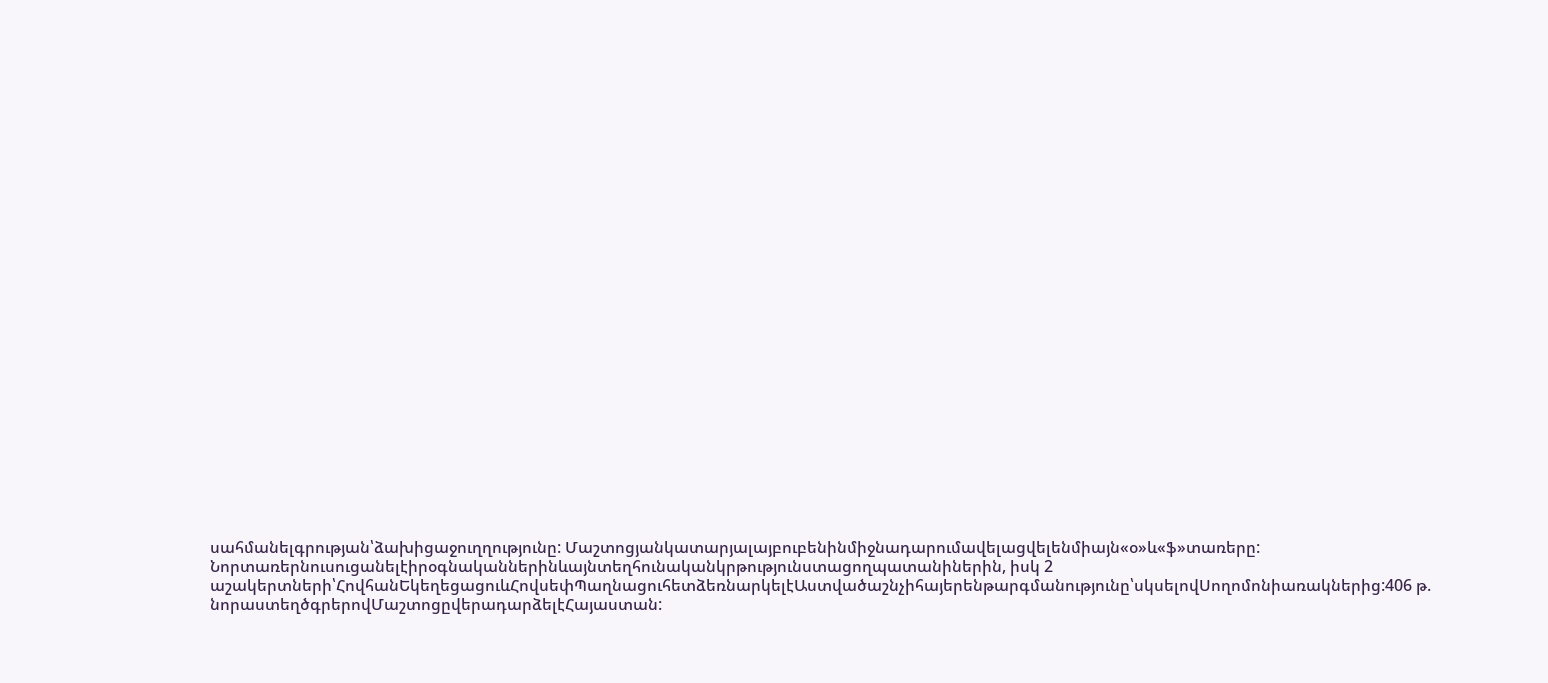սահմանելգրության՝ձախիցաջուղղությունը: Մաշտոցյանկատարյալայբուբենինմիջնադարումավելացվելենմիայն«օ»և«ֆ»տառերը: Նորտառերնուսուցանելէիրօգնականներինևայնտեղհունականկրթությունստացողպատանիներին, իսկ 2 աշակերտների՝ՀովհանԵկեղեցացուևՀովսեփՊաղնացուհետձեռնարկելէԱստվածաշնչիհայերենթարգմանությունը՝սկսելովՍողոմոնիառակներից:406 թ. նորաստեղծգրերովՄաշտոցըվերադարձելէՀայաստան: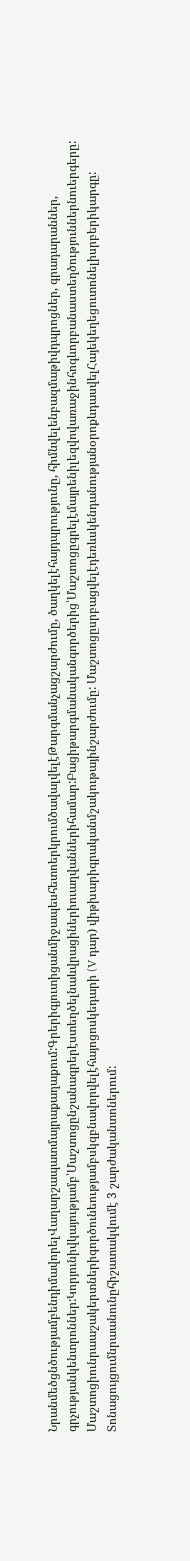ՆրանմեծցնծությամբենդիմավորելՎաղարշապատմայրաքաղաքում:ԳրերիգյուտիցանմիջապեսհետոերկրումծավալվելէԹարգմանչացշարժումը, ծաղկելէհայդպրությունը, հիմնվելենբազմաթիվդպրոցներ, գրադարաններ, գրչությանկենտրոններ:Կորյունիվկայությամբ՝Մաշտոցընշանագրերէստեղծելնաևվրացիներիուաղվաններիհամար:Բացիթարգմանականգործերից՝Մաշտոցըգրելէմայրենիլեզվովառաջինհոգևորբանաստեղծություններնուերգերը: Մաշտոցիունրաաշակերտներիգործունեությամբսկզբնավորվելէհայոցոսկեդարի (V դար) վիթխարիգրականմշակութայինշարժումը: ՄաշտոցըսրբացվելէդեռևսկենդանությանօրոքևդասվելՀայեկեղեցուտոնելիսրբերիկարգը: Տոնացույցումնրաանունըհիշատակվումէ 3 շարժականտոներում: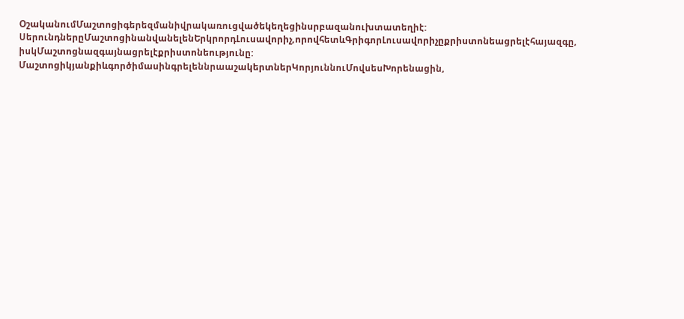ՕշականումՄաշտոցիգերեզմանիվրակառուցվածեկեղեցինսրբազանուխտատեղիէ: ՍերունդներըՄաշտոցինանվանելենԵրկրորդԼուսավորիչ,որովհետևԳրիգորԼուսավորիչըքրիստոնեացրելէհայազգը, իսկՄաշտոցնազգայնացրելէքրիստոնեությունը: ՄաշտոցիկյանքիևգործիմասինգրելեննրաաշակերտներԿորյուննուՄովսեսԽորենացին,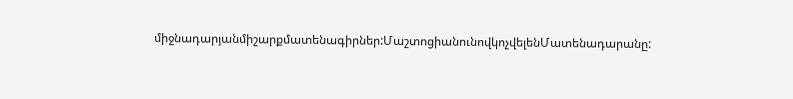միջնադարյանմիշարքմատենագիրներ:ՄաշտոցիանունովկոչվելենՄատենադարանը: